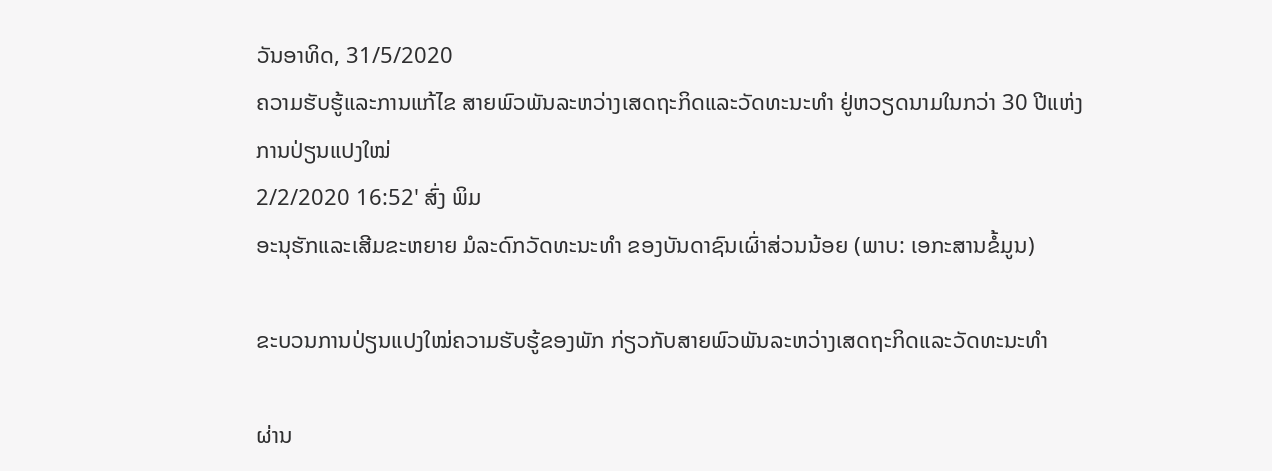ວັນອາທິດ, 31/5/2020
ຄວາມຮັບຮູ້ແລະການແກ້ໄຂ ສາຍພົວພັນລະຫວ່າງເສດຖະກິດແລະວັດທະນະທຳ ຢູ່ຫວຽດນາມໃນກວ່າ 30 ປີແຫ່ງການປ່ຽນແປງໃໝ່
2/2/2020 16:52' ສົ່ງ ພິມ
ອະນຸຮັກແລະເສີມຂະຫຍາຍ ມໍລະດົກວັດທະນະທຳ ຂອງບັນດາຊົນເຜົ່າສ່ວນນ້ອຍ (ພາບ: ເອກະສານຂໍ້ມູນ)

ຂະບວນການປ່ຽນແປງໃໝ່ຄວາມຮັບຮູ້ຂອງພັກ ກ່ຽວກັບສາຍພົວພັນລະຫວ່າງເສດຖະກິດແລະວັດທະນະທຳ

ຜ່ານ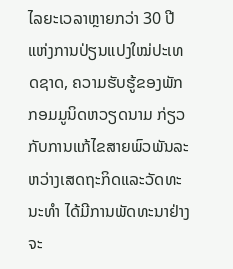ໄລຍະເວລາຫຼາຍກວ່າ 30 ປີແຫ່ງການປ່ຽນແປງໃໝ່ປະເທດຊາດ, ຄວາມຮັບຮູ້ຂອງພັກກອມມູນິດຫວຽດນາມ ກ່ຽວກັບການແກ້ໄຂສາຍພົວພັນລະຫວ່າງເສດຖະກິດແລະວັດທະນະທຳ ໄດ້ມີການພັດທະນາຢ່າງຈະ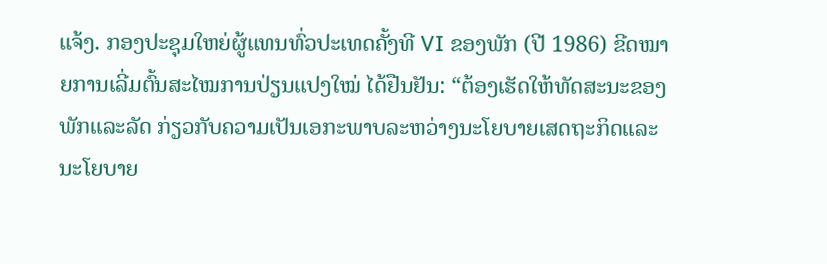ແຈ້ງ. ກອງປະຊຸມໃຫຍ່ຜູ້ແທນທົ່ວປະເທດຄັ້ງທີ VI ຂອງພັກ (ປີ 1986) ຂີດໝາຍການເລີ່ມຕົ້ນສະໄໝການປ່ຽນແປງໃໝ່ ໄດ້ຢືນຢັນ: “ຕ້ອງເຮັດໃຫ້ທັດສະນະຂອງພັກແລະລັດ ກ່ຽວກັບຄວາມເປັນເອກະພາບລະຫວ່າງນະໂຍບາຍເສດຖະກິດແລະນະໂຍບາຍ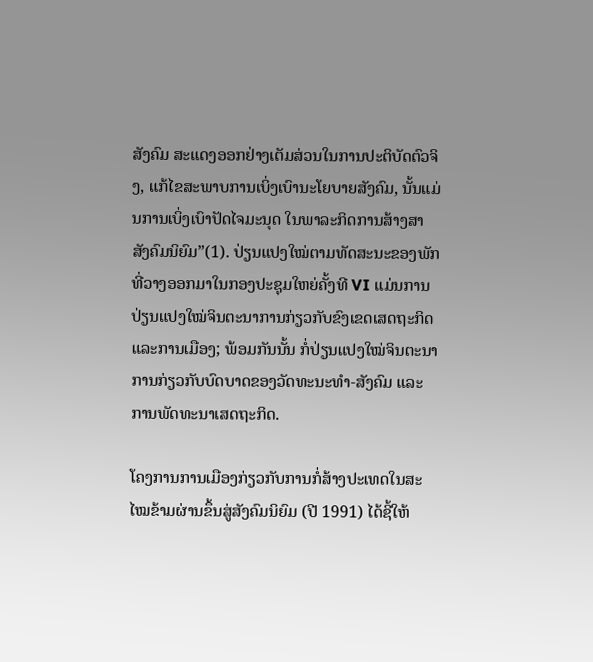ສັງຄົມ ສະແດງອອກຢ່າງເຕັມສ່ວນໃນການປະຕິບັດຕົວຈິງ, ແກ້ໄຂສະພາບການເບິ່ງເບົານະໂຍບາຍສັງຄົມ, ນັ້ນແມ່ນການເບິ່ງເບົາປັດໄຈມະນຸດ ໃນພາລະກິດການສ້າງສາສັງຄົມນິຍົມ”(1). ປ່ຽນແປງໃໝ່ຕາມທັດສະນະຂອງພັກທີ່ວາງອອກມາໃນກອງປະຊຸມໃຫຍ່ຄັ້ງທີ VI ແມ່ນການປ່ຽນແປງໃໝ່ຈິນຕະນາການກ່ຽວກັບຂົງເຂດເສດຖະກິດແລະການເມືອງ; ພ້ອມກັນນັ້ນ ກໍ່ປ່ຽນແປງໃໝ່ຈິນຕະນາການກ່ຽວກັບບົດບາດຂອງວັດທະນະທຳ-ສັງຄົມ ແລະການພັດທະນາເສດຖະກິດ.

ໂຄງການການເມືອງກ່ຽວກັບການກໍ່ສ້າງປະເທດໃນສະໄໝຂ້າມຜ່ານຂຶ້ນສູ່ສັງຄົມນິຍົມ (ປີ 1991) ໄດ້ຊີ້ໃຫ້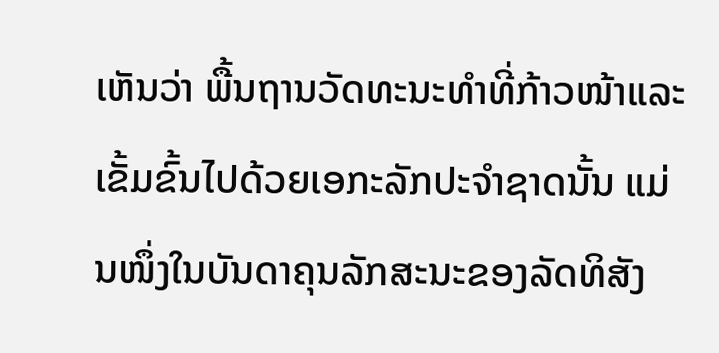ເຫັນວ່າ ພື້ນຖານວັດທະນະທຳທີ່ກ້າວໜ້າແລະເຂັ້ມຂົ້ນໄປດ້ວຍເອກະລັກປະຈຳຊາດນັ້ນ ແມ່ນໜຶ່ງໃນບັນດາຄຸນລັກສະນະຂອງລັດທິສັງ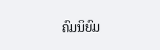ຄົມນິຍົມ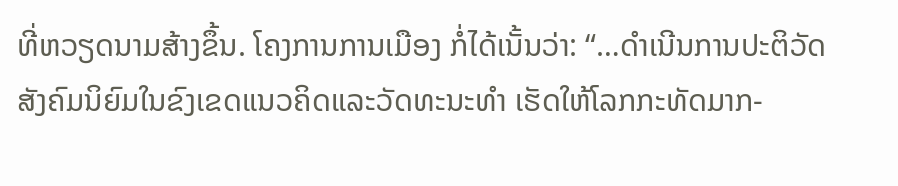ທີ່ຫວຽດນາມສ້າງຂຶ້ນ. ໂຄງການການເມືອງ ກໍ່ໄດ້ເນັ້ນວ່າ: “…ດຳເນີນການປະຕິວັດສັງຄົມນິຍົມໃນຂົງເຂດແນວຄິດແລະວັດທະນະທຳ ເຮັດໃຫ້ໂລກກະທັດມາກ-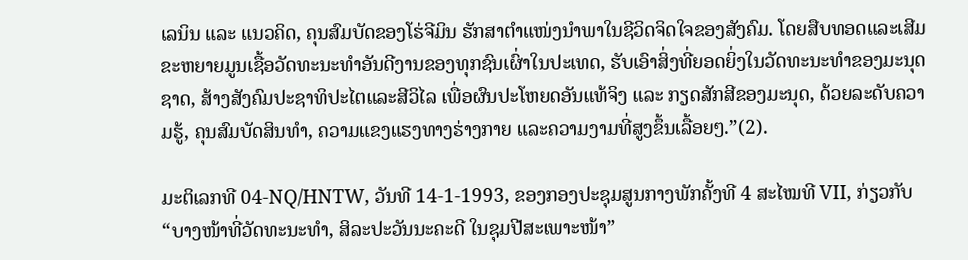ເລນິນ ແລະ ແນວຄິດ, ຄຸນສົມບັດຂອງໂຮ່ຈີມິນ ຮັກສາຕຳແໜ່ງນຳພາໃນຊີວິດຈິດໃຈຂອງສັງຄົມ. ໂດຍສືບທອດແລະເສີມຂະຫຍາຍມູນເຊື້ອວັດທະນະທຳອັນດີງານຂອງທຸກຊົນເຜົ່າໃນປະເທດ, ຮັບເອົາສິ່ງທີ່ຍອດຍິ່ງໃນວັດທະນະທຳຂອງມະນຸດຊາດ, ສ້າງສັງຄົມປະຊາທິປະໄຕແລະສີວິໄລ ເພື່ອຜົນປະໂຫຍດອັນແທ້ຈິງ ແລະ ກຽດສັກສີຂອງມະນຸດ, ດ້ວຍລະດັບຄວາມຮູ້, ຄຸນສົມບັດສິນທຳ, ຄວາມແຂງແຮງທາງຮ່າງກາຍ ແລະຄວາມງາມທີ່ສູງຂຶ້ນເລື້ອຍໆ.”(2).

ມະຕິເລກທີ 04-NQ/HNTW, ວັນທີ 14-1-1993, ຂອງກອງປະຊຸມສູນກາງພັກຄັ້ງທີ 4 ສະໄໝທີ VII, ກ່ຽວກັບ “ບາງໜ້າທີ່ວັດທະນະທຳ, ສິລະປະວັນນະຄະດີ ໃນຊຸມປີສະເພາະໜ້າ”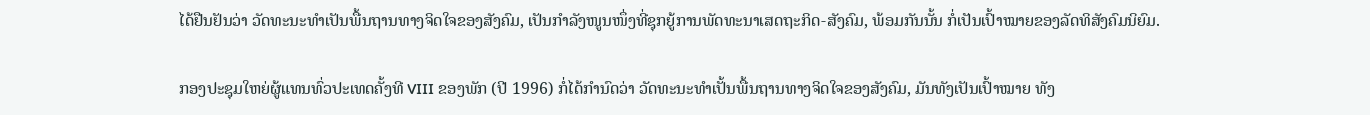ໄດ້ຢືນຢັນວ່າ ວັດທະນະທຳເປັນພື້ນຖານທາງຈິດໃຈຂອງສັງຄົມ, ເປັນກຳລັງໜູນໜຶ່ງທີ່ຊຸກຍູ້ການພັດທະນາເສດຖະກິດ-ສັງຄົມ, ພ້ອມກັນນັ້ນ ກໍ່ເປັນເປົ້າໝາຍຂອງລັດທິສັງຄົມນິຍົມ.

ກອງປະຊຸມໃຫຍ່ຜູ້ແທນທົ່ວປະເທດຄັ້ງທີ VIII ຂອງພັກ (ປີ 1996) ກໍ່ໄດ້ກຳນົດວ່າ ວັດທະນະທຳເປັ້ນພື້ນຖານທາງຈິດໃຈຂອງສັງຄົມ, ມັນທັງເປັນເປົ້າໝາຍ ທັງ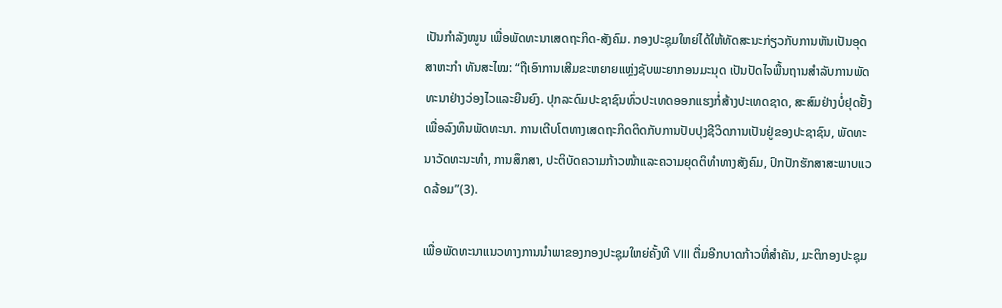ເປັນກຳລັງໜູນ ເພື່ອພັດທະນາເສດຖະກິດ-ສັງຄົມ. ກອງປະຊຸມໃຫຍ່ໄດ້ໃຫ້ທັດສະນະກ່ຽວກັບການຫັນເປັນອຸດສາຫະກຳ ທັນສະໄໝ: “ຖືເອົາການເສີມຂະຫຍາຍແຫຼ່ງຊັບພະຍາກອນມະນຸດ ເປັນປັດໄຈພື້ນຖານສຳລັບການພັດທະນາຢ່າງວ່ອງໄວແລະຍືນຍົງ. ປຸກລະດົມປະຊາຊົນທົ່ວປະເທດອອກແຮງກໍ່ສ້າງປະເທດຊາດ, ສະສົມຢ່າງບໍ່ຢຸດຢັ້ງເພື່ອລົງທຶນພັດທະນາ. ການເຕີບໂຕທາງເສດຖະກິດຕິດກັບການປັບປຸງຊີວິດການເປັນຢູ່ຂອງປະຊາຊົນ, ພັດທະນາວັດທະນະທຳ, ການສຶກສາ, ປະຕິບັດຄວາມກ້າວໜ້າແລະຄວາມຍຸດຕິທຳທາງສັງຄົມ, ປົກປັກຮັກສາສະພາບແວດລ້ອມ”(3).

ເພື່ອພັດທະນາແນວທາງການນຳພາຂອງກອງປະຊຸມໃຫຍ່ຄັ້ງທີ VIII ຕື່ມອີກບາດກ້າວທີ່ສຳຄັນ, ມະຕິກອງປະຊຸມ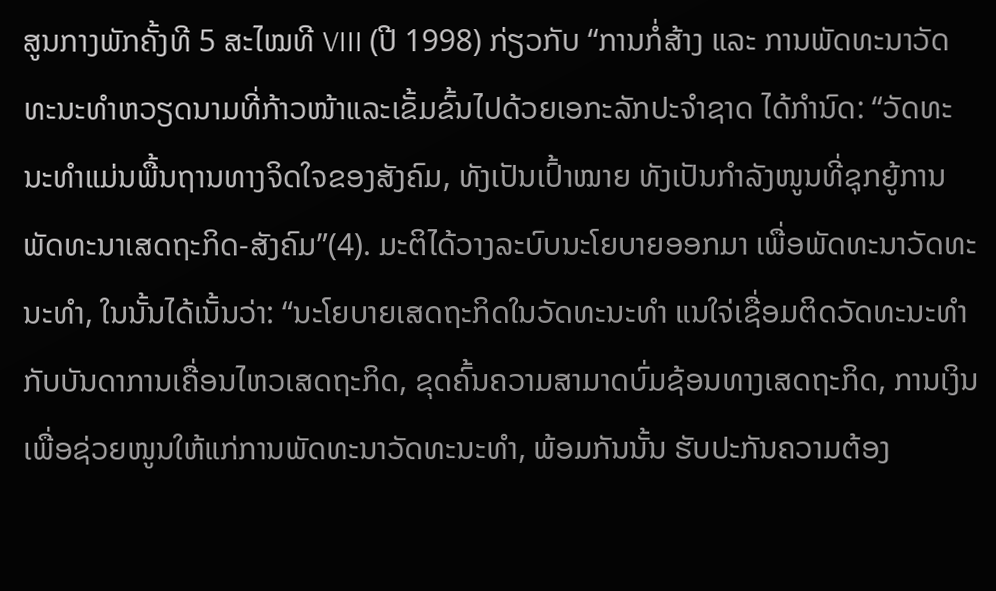ສູນກາງພັກຄັ້ງທີ 5 ສະໄໝທີ VIII (ປີ 1998) ກ່ຽວກັບ “ການກໍ່ສ້າງ ແລະ ການພັດທະນາວັດທະນະທຳຫວຽດນາມທີ່ກ້າວໜ້າແລະເຂັ້ມຂົ້ນໄປດ້ວຍເອກະລັກປະຈຳຊາດ ໄດ້ກຳນົດ: “ວັດທະນະທຳແມ່ນພື້ນຖານທາງຈິດໃຈຂອງສັງຄົມ, ທັງເປັນເປົ້າໝາຍ ທັງເປັນກຳລັງໜູນທີ່ຊຸກຍູ້ການພັດທະນາເສດຖະກິດ-ສັງຄົມ”(4). ມະຕິໄດ້ວາງລະບົບນະໂຍບາຍອອກມາ ເພື່ອພັດທະນາວັດທະນະທຳ, ໃນນັ້ນໄດ້ເນັ້ນວ່າ: “ນະໂຍບາຍເສດຖະກິດໃນວັດທະນະທຳ ແນໃຈ່ເຊື່ອມຕິດວັດທະນະທຳກັບບັນດາການເຄື່ອນໄຫວເສດຖະກິດ, ຂຸດຄົ້ນຄວາມສາມາດບົ່ມຊ້ອນທາງເສດຖະກິດ, ການເງິນ ເພື່ອຊ່ວຍໜູນໃຫ້ແກ່ການພັດທະນາວັດທະນະທຳ, ພ້ອມກັນນັ້ນ ຮັບປະກັນຄວາມຕ້ອງ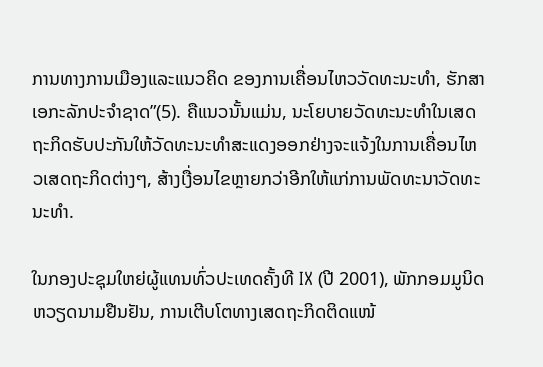ການທາງການເມືອງແລະແນວຄິດ ຂອງການເຄື່ອນໄຫວວັດທະນະທຳ, ຮັກສາເອກະລັກປະຈຳຊາດ”(5). ຄືແນວນັ້ນແມ່ນ, ນະໂຍບາຍວັດທະນະທຳໃນເສດຖະກິດຮັບປະກັນໃຫ້ວັດທະນະທຳສະແດງອອກຢ່າງຈະແຈ້ງໃນການເຄື່ອນໄຫວເສດຖະກິດຕ່າງໆ, ສ້າງເງື່ອນໄຂຫຼາຍກວ່າອີກໃຫ້ແກ່ການພັດທະນາວັດທະນະທຳ.

ໃນກອງປະຊຸມໃຫຍ່ຜູ້ແທນທົ່ວປະເທດຄັ້ງທີ IX (ປີ 2001), ພັກກອມມູນິດຫວຽດນາມຢືນຢັນ, ການເຕີບໂຕທາງເສດຖະກິດຕິດແໜ້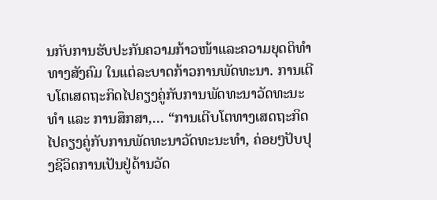ນກັບການຮັບປະກັນຄວາມກ້າວໜ້າແລະຄວາມຍຸດຕິທຳທາງສັງຄົມ ໃນແຕ່ລະບາດກ້າວການພັດທະນາ. ການເຕີບໂຕເສດຖະກິດໄປຄຽງຄູ່ກັບການພັດທະນາວັດທະນະທຳ ແລະ ການສຶກສາ,... “ການເຕີບໂຕທາງເສດຖະກິດໄປຄຽງຄູ່ກັບການພັດທະນາວັດທະນະທຳ, ຄ່ອຍໆປັບປຸງຊີວິດການເປັນຢູ່ດ້ານວັດ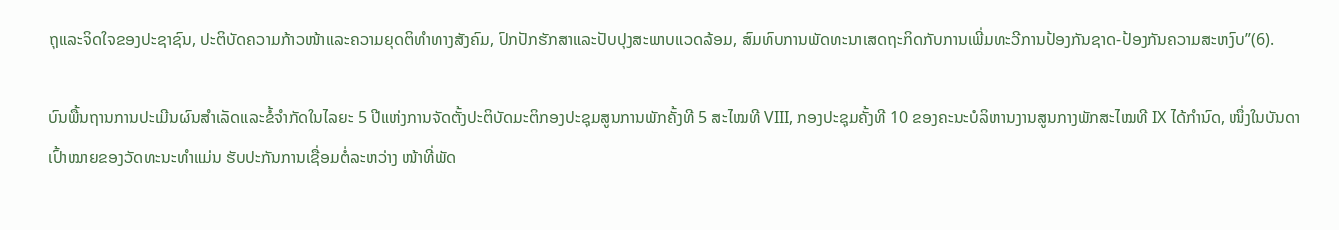ຖຸແລະຈິດໃຈຂອງປະຊາຊົນ, ປະຕິບັດຄວາມກ້າວໜ້າແລະຄວາມຍຸດຕິທຳທາງສັງຄົມ, ປົກປັກຮັກສາແລະປັບປຸງສະພາບແວດລ້ອມ, ສົມທົບການພັດທະນາເສດຖະກິດກັບການເພີ່ມທະວີການປ້ອງກັນຊາດ-ປ້ອງກັນຄວາມສະຫງົບ”(6).

ບົນພື້ນຖານການປະເມີນຜົນສຳເລັດແລະຂໍ້ຈຳກັດໃນໄລຍະ 5 ປີແຫ່ງການຈັດຕັ້ງປະຕິບັດມະຕິກອງປະຊຸມສູນການພັກຄັ້ງທີ 5 ສະໄໝທີ VIII, ກອງປະຊຸມຄັ້ງທີ 10 ຂອງຄະນະບໍລິຫານງານສູນກາງພັກສະໄໝທີ IX ໄດ້ກຳນົດ, ໜຶ່ງໃນບັນດາເປົ້າໝາຍຂອງວັດທະນະທຳແມ່ນ ຮັບປະກັນການເຊື່ອມຕໍ່ລະຫວ່າງ ໜ້າທີ່ພັດ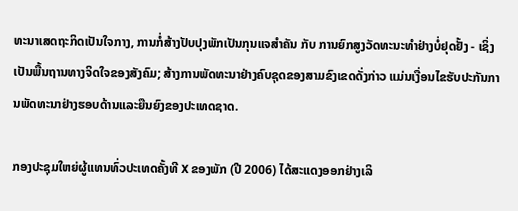ທະນາເສດຖະກິດເປັນໃຈກາງ, ການກໍ່ສ້າງປັບປຸງພັກເປັນກຸນແຈສຳຄັນ ກັບ ການຍົກສູງວັດທະນະທຳຢ່າງບໍ່ຢຸດຢັ້ງ - ເຊິ່ງເປັນພື້ນຖານທາງຈິດໃຈຂອງສັງຄົມ; ສ້າງການພັດທະນາຢ່າງຄົບຊຸດຂອງສາມຂົງເຂດດັ່ງກ່າວ ແມ່ນເງື່ອນໄຂຮັບປະກັນການພັດທະນາຢ່າງຮອບດ້ານແລະຍືນຍົງຂອງປະເທດຊາດ.

ກອງປະຊຸມໃຫຍ່ຜູ້ແທນທົ່ວປະເທດຄັ້ງທີ X ຂອງພັກ (ປີ 2006) ໄດ້ສະແດງອອກຢ່າງເລິ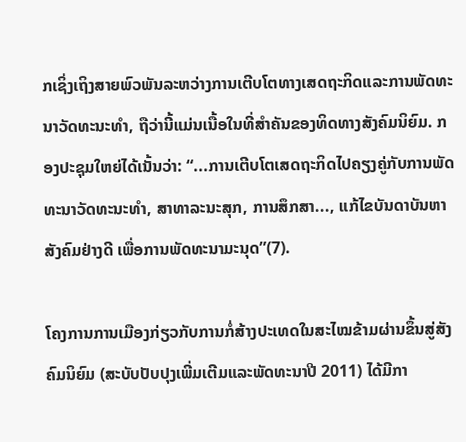ກເຊິ່ງເຖິງສາຍພົວພັນລະຫວ່າງການເຕີບໂຕທາງເສດຖະກິດແລະການພັດທະນາວັດທະນະທຳ, ຖືວ່ານີ້ແມ່ນເນື້ອໃນທີ່ສຳຄັນຂອງທິດທາງສັງຄົມນິຍົມ. ກອງປະຊຸມໃຫຍ່ໄດ້ເນັ້ນວ່າ: “...ການເຕີບໂຕເສດຖະກິດໄປຄຽງຄູ່ກັບການພັດທະນາວັດທະນະທຳ, ສາທາລະນະສຸກ, ການສຶກສາ..., ແກ້ໄຂບັນດາບັນຫາສັງຄົມຢ່າງດີ ເພື່ອການພັດທະນາມະນຸດ”(7).

ໂຄງການການເມືອງກ່ຽວກັບການກໍ່ສ້າງປະເທດໃນສະໄໝຂ້າມຜ່ານຂຶ້ນສູ່ສັງຄົມນິຍົມ (ສະບັບປັບປຸງເພີ່ມເຕີມແລະພັດທະນາປີ 2011) ໄດ້ມີກາ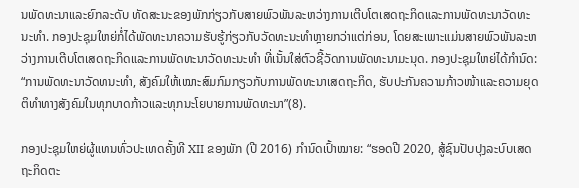ນພັດທະນາແລະຍົກລະດັບ ທັດສະນະຂອງພັກກ່ຽວກັບສາຍພົວພັນລະຫວ່າງການເຕີບໂຕເສດຖະກິດແລະການພັດທະນາວັດທະນະທຳ. ກອງປະຊຸມໃຫຍ່ກໍ່ໄດ້ພັດທະນາຄວາມຮັບຮູ້ກ່ຽວກັບວັດທະນະທຳຫຼາຍກວ່າແຕ່ກ່ອນ, ໂດຍສະເພາະແມ່ນສາຍພົວພັນລະຫວ່າງການເຕີບໂຕເສດຖະກິດແລະການພັດທະນາວັດທະນະທຳ ທີ່ເນັ້ນໃສ່ຕົວຊີ້ວັດການພັດທະນາມະນຸດ. ກອງປະຊຸມໃຫຍ່ໄດ້ກຳນົດ: “ການພັດທະນາວັດທນະທຳ, ສັງຄົມໃຫ້ເໝາະສົມກົມກຽວກັບການພັດທະນາເສດຖະກິດ, ຮັບປະກັນຄວາມກ້າວໜ້າແລະຄວາມຍຸດຕິທຳທາງສັງຄົມໃນທຸກບາດກ້າວແລະທຸກນະໂຍບາຍການພັດທະນາ”(8).

ກອງປະຊຸມໃຫຍ່ຜູ້ແທນທົ່ວປະເທດຄັ້ງທີ XII ຂອງພັກ (ປີ 2016) ກຳນົດເປົ້າໝາຍ: “ຮອດປີ 2020, ສູ້ຊົນປັບປຸງລະບົບເສດຖະກິດຕະ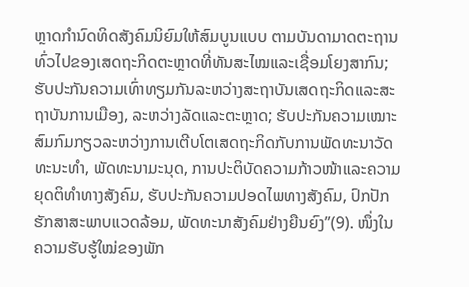ຫຼາດກຳນົດທິດສັງຄົມນິຍົມໃຫ້ສົມບູນແບບ ຕາມບັນດາມາດຕະຖານທົ່ວໄປຂອງເສດຖະກິດຕະຫຼາດທີ່ທັນສະໄໝແລະເຊື່ອມໂຍງສາກົນ; ຮັບປະກັນຄວາມເທົ່າທຽມກັນລະຫວ່າງສະຖາບັນເສດຖະກິດແລະສະຖາບັນການເມືອງ, ລະຫວ່າງລັດແລະຕະຫຼາດ; ຮັບປະກັນຄວາມເໝາະສົມກົມກຽວລະຫວ່າງການເຕີບໂຕເສດຖະກິດກັບການພັດທະນາວັດທະນະທຳ, ພັດທະນາມະນຸດ, ການປະຕິບັດຄວາມກ້າວໜ້າແລະຄວາມຍຸດຕິທຳທາງສັງຄົມ, ຮັບປະກັນຄວາມປອດໄພທາງສັງຄົມ, ປົກປັກຮັກສາສະພາບແວດລ້ອມ, ພັດທະນາສັງຄົມຢ່າງຍືນຍົງ”(9). ໜຶ່ງໃນຄວາມຮັບຮູ້ໃໝ່ຂອງພັກ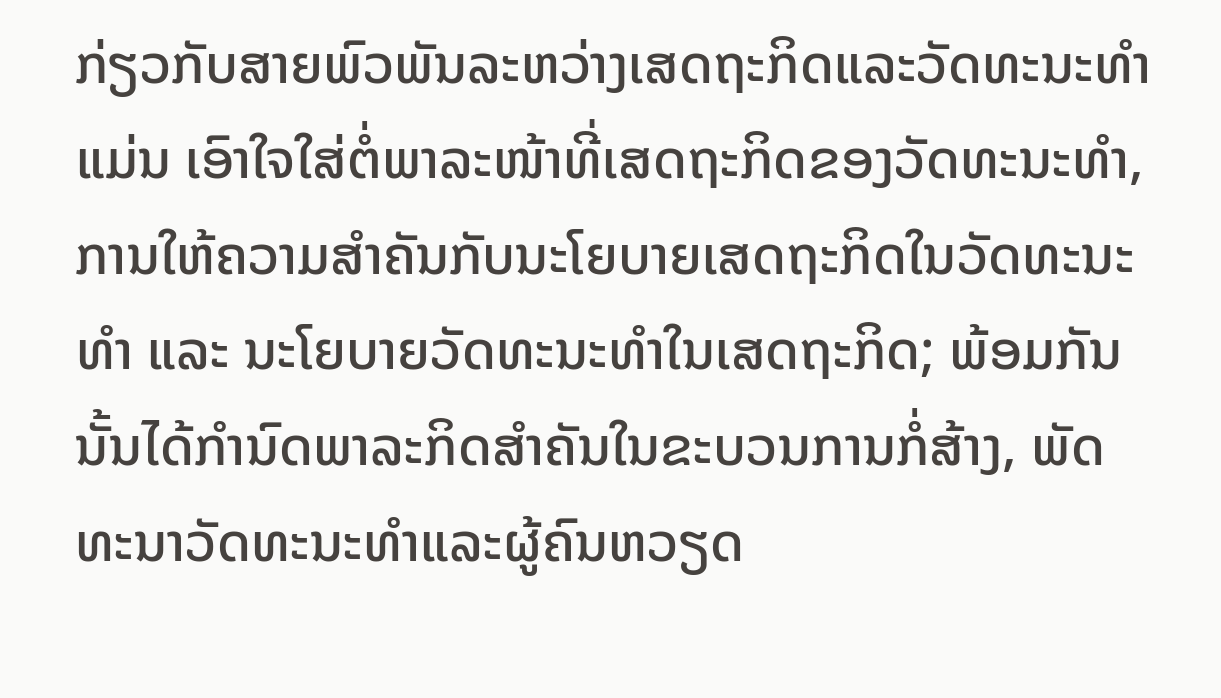ກ່ຽວກັບສາຍພົວພັນລະຫວ່າງເສດຖະກິດແລະວັດທະນະທຳແມ່ນ ເອົາໃຈໃສ່ຕໍ່ພາລະໜ້າທີ່ເສດຖະກິດຂອງວັດທະນະທຳ, ການໃຫ້ຄວາມສຳຄັນກັບນະໂຍບາຍເສດຖະກິດໃນວັດທະນະທຳ ແລະ ນະໂຍບາຍວັດທະນະທຳໃນເສດຖະກິດ; ພ້ອມກັນນັ້ນໄດ້ກຳນົດພາລະກິດສຳຄັນໃນຂະບວນການກໍ່ສ້າງ, ພັດທະນາວັດທະນະທຳແລະຜູ້ຄົນຫວຽດ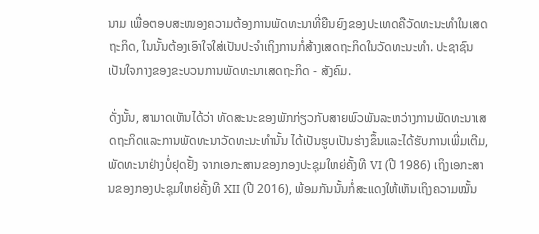ນາມ ເພື່ອຕອບສະໜອງຄວາມຕ້ອງການພັດທະນາທີ່ຍືນຍົງຂອງປະເທດຄືວັດທະນະທຳໃນເສດຖະກິດ, ໃນນັ້ນຕ້ອງເອົາໃຈໃສ່ເປັນປະຈຳເຖິງການກໍ່ສ້າງເສດຖະກິດໃນວັດທະນະທຳ. ປະຊາຊົນເປັນໃຈກາງຂອງຂະບວນການພັດທະນາເສດຖະກິດ - ສັງຄົມ.

ດັ່ງນັ້ນ, ສາມາດເຫັນໄດ້ວ່າ ທັດສະນະຂອງພັກກ່ຽວກັບສາຍພົວພັນລະຫວ່າງການພັດທະນາເສດຖະກິດແລະການພັດທະນາວັດທະນະທຳນັ້ນ ໄດ້ເປັນຮູບເປັນຮ່າງຂຶ້ນແລະໄດ້ຮັບການເພີ່ມເຕີມ, ພັດທະນາຢ່າງບໍ່ຢຸດຢັ້ງ ຈາກເອກະສານຂອງກອງປະຊຸມໃຫຍ່ຄັ້ງທີ VI (ປີ 1986) ເຖິງເອກະສານຂອງກອງປະຊຸມໃຫຍ່ຄັ້ງທີ XII (ປີ 2016), ພ້ອມກັນນັ້ນກໍ່ສະແດງໃຫ້ເຫັນເຖິງຄວາມໝັ້ນ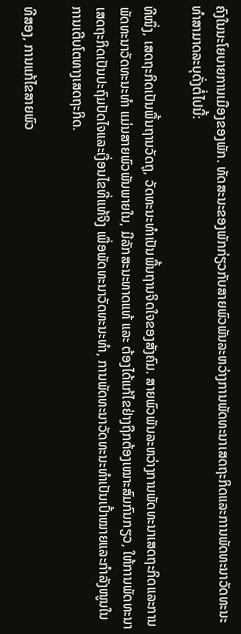ຄົງໃນນະໂຍບາຍການເມືອງຂອງພັກ. ທັດສະນະຂອງພັກກ່ຽວກັບສາຍພົວພັນລະຫວ່າງການພັດທະນາເສດຖະກິດແລະການພັດທະນາວັດທະນະທຳສາມາດລະບຸດັ່ງຕໍ່ໄປນີ້:

ທີໜຶ່ງ, ເສດຖະກິດເປັນພື້ນຖານວັດຖຸ, ວັດທະນະທຳເປັນພື້ນຖານຈິດໃຈຂອງສັງຄົມ. ສາຍພົວພັນລະຫວ່າງການພັດທະນາເສດຖະກິດແລະການພັດທະນາວັດທະນະທຳ ແມ່ນສາຍພົວພັນພາຍໃນ, ມີລັກສະນະທາດແທ້ ແລະ ຕ້ອງໄດ້ແກ້ໄຂຢ່າງຖືກຕ້ອງເໝາະສົມກົນກຽວ, ໃຫ້ການພັດທະນາເສດຖະກິດເປັນປະຖົມປັດໄຈແລະເງື່ອນໄຂທີ່ແທ້ຈິງ ເພື່ອພັດທະນາວັດທະນະທຳ, ການພັດທະນາວັດທະນະທຳເປັນເປົ້າໝາຍແລະກຳລັງໜູນໃນການເຕີບໂຕທາງເສດຖະກິດ.

ທີສອງ, ການແກ້ໄຂສາຍພົວ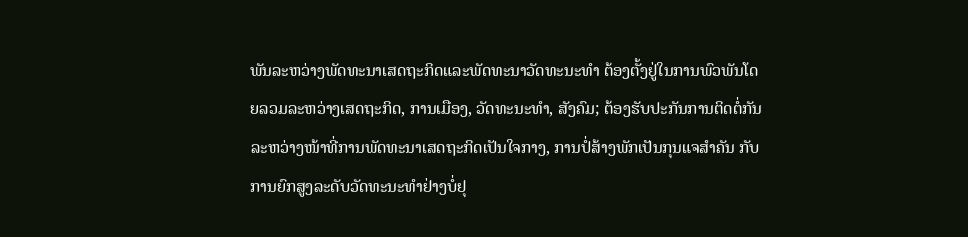ພັນລະຫວ່າງພັດທະນາເສດຖະກິດແລະພັດທະນາວັດທະນະທຳ ຕ້ອງຕັ້ງຢູ່ໃນການພົວພັນໂດຍລວມລະຫວ່າງເສດຖະກິດ, ການເມືອງ, ວັດທະນະທຳ, ສັງຄົມ; ຕ້ອງຮັບປະກັນການຕິດຕໍ່ກັນລະຫວ່າງໜ້າທີ່ການພັດທະນາເສດຖະກິດເປັນໃຈກາງ, ການປໍ່ສ້າງພັກເປັນກຸນແຈສຳຄັນ ກັບ ການຍົກສູງລະດັບວັດທະນະທຳຢ່າງບໍ່ຢຸ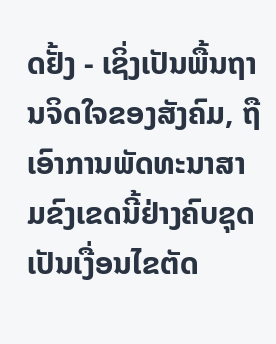ດຢັ້ງ - ເຊິ່ງເປັນພື້ນຖານຈິດໃຈຂອງສັງຄົມ, ຖືເອົາການພັດທະນາສາມຂົງເຂດນີ້ຢ່າງຄົບຊຸດ ເປັນເງື່ອນໄຂຕັດ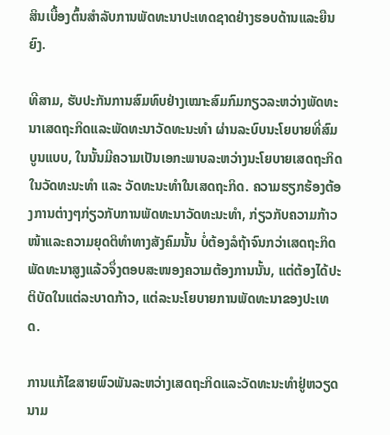ສິນເບື້ອງຕົ້ນສຳລັບການພັດທະນາປະເທດຊາດຢ່າງຮອບດ້ານແລະຍືນຍົງ.

ທີສາມ, ຮັບປະກັນການສົມທົບຢ່າງເໝາະສົມກົມກຽວລະຫວ່າງພັດທະນາເສດຖະກິດແລະພັດທະນາວັດທະນະທຳ ຜ່ານລະບົບນະໂຍບາຍທີ່ສົມບູນແບບ, ໃນນັ້ນມີຄວາມເປັນເອກະພາບລະຫວ່າງນະໂຍບາຍເສດຖະກິດໃນວັດທະນະທຳ ແລະ ວັດທະນະທຳໃນເສດຖະກິດ. ຄວາມຮຽກຮ້ອງຕ້ອງການຕ່າງໆກ່ຽວກັບການພັດທະນາວັດທະນະທຳ, ກ່ຽວກັບຄວາມກ້າວໜ້າແລະຄວາມຍຸດຕິທຳທາງສັງຄົມນັ້ນ ບໍ່ຕ້ອງລໍຖ້າຈົນກວ່າເສດຖະກິດພັດທະນາສູງແລ້ວຈຶ່ງຕອບສະໜອງຄວາມຕ້ອງການນັ້ນ, ແຕ່ຕ້ອງໄດ້ປະຕິບັດໃນແຕ່ລະບາດກ້າວ, ແຕ່ລະນະໂຍບາຍການພັດທະນາຂອງປະເທດ.

ການແກ້ໄຂສາຍພົວພັນລະຫວ່າງເສດຖະກິດແລະວັດທະນະທຳຢູ່ຫວຽດນາມ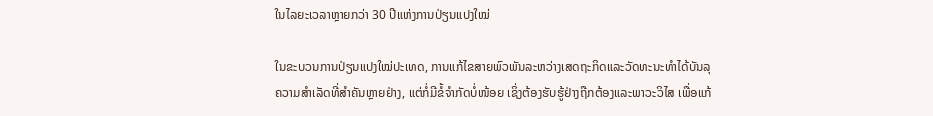ໃນໄລຍະເວລາຫຼາຍກວ່າ 30 ປີແຫ່ງການປ່ຽນແປງໃໝ່

ໃນຂະບວນການປ່ຽນແປງໃໝ່ປະເທດ, ການແກ້ໄຂສາຍພົວພັນລະຫວ່າງເສດຖະກິດແລະວັດທະນະທຳໄດ້ບັນລຸຄວາມສຳເລັດທີ່ສຳຄັນຫຼາຍຢ່າງ, ແຕ່ກໍ່ມີຂໍ້ຈຳກັດບໍ່ໜ້ອຍ ເຊິ່ງຕ້ອງຮັບຮູ້ຢ່າງຖືກຕ້ອງແລະພາວະວິໄສ ເພື່ອແກ້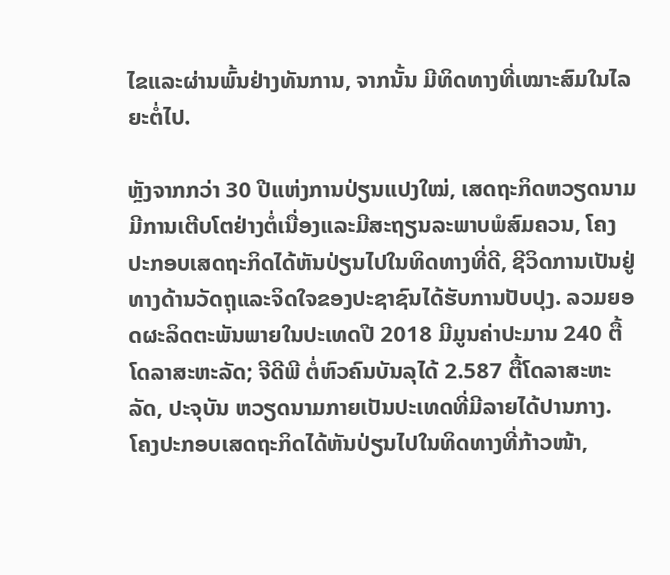ໄຂແລະຜ່ານພົ້ນຢ່າງທັນການ, ຈາກນັ້ນ ມີທິດທາງທີ່ເໝາະສົມໃນໄລຍະຕໍ່ໄປ.

ຫຼັງຈາກກວ່າ 30 ປີແຫ່ງການປ່ຽນແປງໃໝ່, ເສດຖະກິດຫວຽດນາມມີການເຕີບໂຕຢ່າງຕໍ່ເນື່ອງແລະມີສະຖຽນລະພາບພໍສົມຄວນ, ໂຄງປະກອບເສດຖະກິດໄດ້ຫັນປ່ຽນໄປໃນທິດທາງທີ່ດີ, ຊີວິດການເປັນຢູ່ທາງດ້ານວັດຖຸແລະຈິດໃຈຂອງປະຊາຊົນໄດ້ຮັບການປັບປຸງ. ລວມຍອດຜະລິດຕະພັນພາຍໃນປະເທດປີ 2018 ມີມູນຄ່າປະມານ 240 ຕື້ໂດລາສະຫະລັດ; ຈີດີພີ ຕໍ່ຫົວຄົນບັນລຸໄດ້ 2.587 ຕື້ໂດລາສະຫະລັດ, ປະຈຸບັນ ຫວຽດນາມກາຍເປັນປະເທດທີ່ມີລາຍໄດ້ປານກາງ. ໂຄງປະກອບເສດຖະກິດໄດ້ຫັນປ່ຽນໄປໃນທິດທາງທີ່ກ້າວໜ້າ,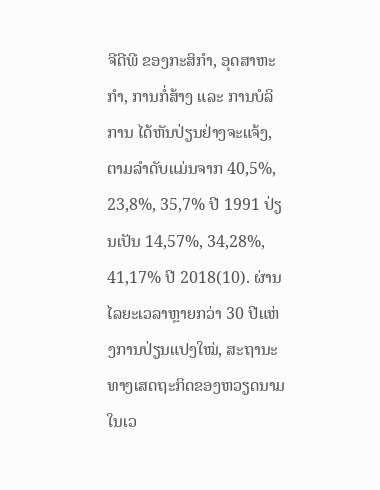ຈີດີພີ ຂອງກະສິກຳ, ອຸດສາຫະກຳ, ການກໍ່ສ້າງ ແລະ ການບໍລິການ ໄດ້ຫັນປ່ຽນຢ່າງຈະແຈ້ງ, ຕາມລຳດັບແມ່ນຈາກ 40,5%, 23,8%, 35,7% ປີ 1991 ປ່ຽນເປັນ 14,57%, 34,28%, 41,17% ປີ 2018(10). ຜ່ານໄລຍະເວລາຫຼາຍກວ່າ 30 ປີແຫ່ງການປ່ຽນແປງໃໝ່, ສະຖານະທາງເສດຖະກິດຂອງຫວຽດນາມໃນເວ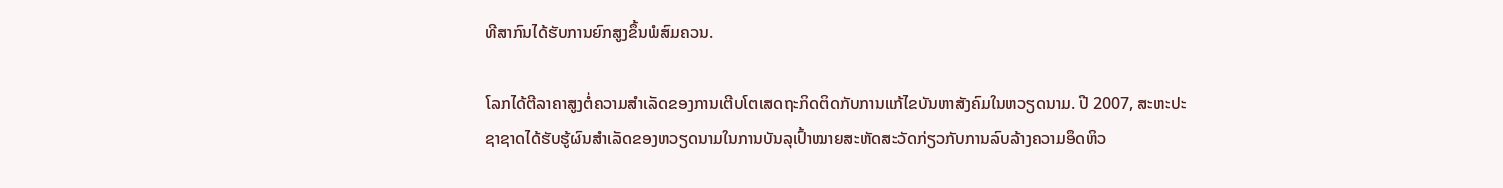ທີສາກົນໄດ້ຮັບການຍົກສູງຂຶ້ນພໍສົມຄວນ.

ໂລກໄດ້ຕີລາຄາສູງຕໍ່ຄວາມສຳເລັດຂອງການເຕີບໂຕເສດຖະກິດຕິດກັບການແກ້ໄຂບັນຫາສັງຄົມໃນຫວຽດນາມ. ປີ 2007, ສະຫະປະຊາຊາດໄດ້ຮັບຮູ້ຜົນສຳເລັດຂອງຫວຽດນາມໃນການບັນລຸເປົ້າໝາຍສະຫັດສະວັດກ່ຽວກັບການລົບລ້າງຄວາມອຶດຫິວ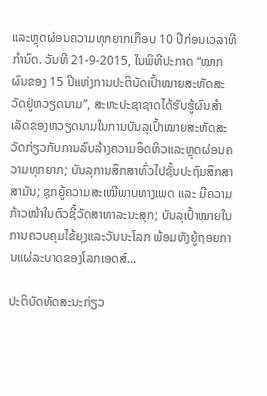ແລະຫຼຸດຜ່ອນຄວາມທຸກຍາກເກືອບ 10 ປີກ່ອນເວລາທີກຳນົດ. ວັນທີ 21-9-2015, ໃນພິທີປະກາດ “ໝາກຜົນຂອງ 15 ປີແຫ່ງການປະຕິບັດເປົ້າໝາຍສະຫັດສະວັດຢູ່ຫວຽດນາມ”, ສະຫະປະຊາຊາດໄດ້ຮັບຮູ້ຜົນສຳເລັດຂອງຫວຽດນາມໃນການບັນລຸເປົ້າໝາຍສະຫັດສະວັດກ່ຽວກັບການລົບລ້າງຄວາມອຶດຫິວແລະຫຼຸດຜ່ອນຄວາມທຸກຍາກ; ບັນລຸການສຶກສາທົ່ວໄປຊັ້ນປະຖົມສຶກສາສາມັນ; ຊຸກຍູ້ຄວາມສະເໝີພາບທາງເພດ ແລະ ມີຄວາມກ້າວໜ້າໃນຕົວຊີ້ວັດສາທາລະນະສຸກ; ບັນລຸເປົ້າໝາຍໃນການຄວບຄຸມໄຂ້ຍຸງແລະວັນນະໂລກ ພ້ອມທັງຍູ້ຖອຍການແຜ່ລະບາດຂອງໂລກເອດສ໌...

ປະຕິບັດທັດສະນະກ່ຽວ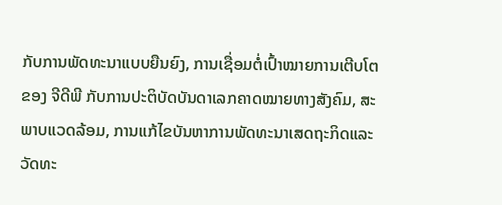ກັບການພັດທະນາແບບຍືນຍົງ, ການເຊື່ອມຕໍ່ເປົ້າໝາຍການເຕີບໂຕຂອງ ຈີດີພີ ກັບການປະຕິບັດບັນດາເລກຄາດໝາຍທາງສັງຄົມ, ສະພາບແວດລ້ອມ, ການແກ້ໄຂບັນຫາການພັດທະນາເສດຖະກິດແລະວັດທະ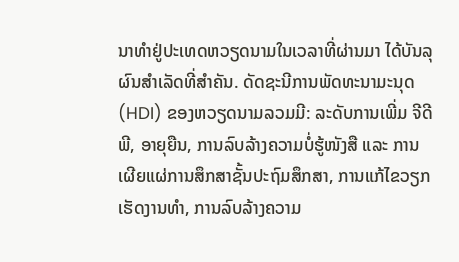ນາທຳຢູ່ປະເທດຫວຽດນາມໃນເວລາທີ່ຜ່ານມາ ໄດ້ບັນລຸຜົນສຳເລັດທີ່ສຳຄັນ. ດັດຊະນີການພັດທະນາມະນຸດ (HDI) ຂອງຫວຽດນາມລວມມີ: ລະດັບການເພີ່ມ ຈີດີພີ, ອາຍຸຍືນ, ການລົບລ້າງຄວາມບໍ່ຮູ້ໜັງສື ແລະ ການເຜີຍແຜ່ການສຶກສາຊັ້ນປະຖົມສຶກສາ, ການແກ້ໄຂວຽກເຮັດງານທຳ, ການລົບລ້າງຄວາມ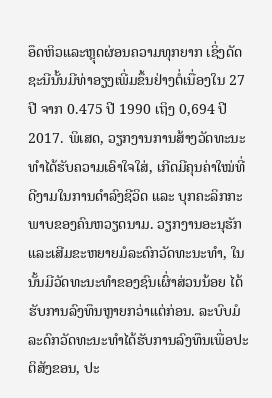ອຶດຫິວແລະຫຼຸດຜ່ອນຄວາມທຸກຍາກ ເຊິ່ງດັດຊະນີນັ້ນມີທ່າອຽງເພີ່ມຂຶ້ນຢ່າງຕໍ່ເນື່ອງໃນ 27 ປີ ຈາກ 0.475 ປີ 1990 ເຖິງ 0,694 ປີ 2017. ພິເສດ, ວຽກງານການສ້າງວັດທະນະທຳໄດ້ຮັບຄວາມເອົາໃຈໃສ່, ເກີດມີຄຸນຄ່າໃໝ່ທີ່ດີງາມໃນການດຳລົງຊີວິດ ແລະ ບຸກຄະລິກກະພາບຂອງຄົນຫວຽດນາມ. ວຽກງານອະນຸຮັກແລະເສີມຂະຫຍາຍມໍລະດົກວັດທະນະທຳ, ໃນນັ້ນມີວັດທະນະທຳຂອງຊົນເຜົ່າສ່ວນນ້ອຍ ໄດ້ຮັບການລົງທຶນຫຼາຍກວ່າແຕ່ກ່ອນ. ລະບົບມໍລະດົກວັດທະນະທຳໄດ້ຮັບການລົງທຶນເພື່ອປະຕິສັງຂອນ, ປະ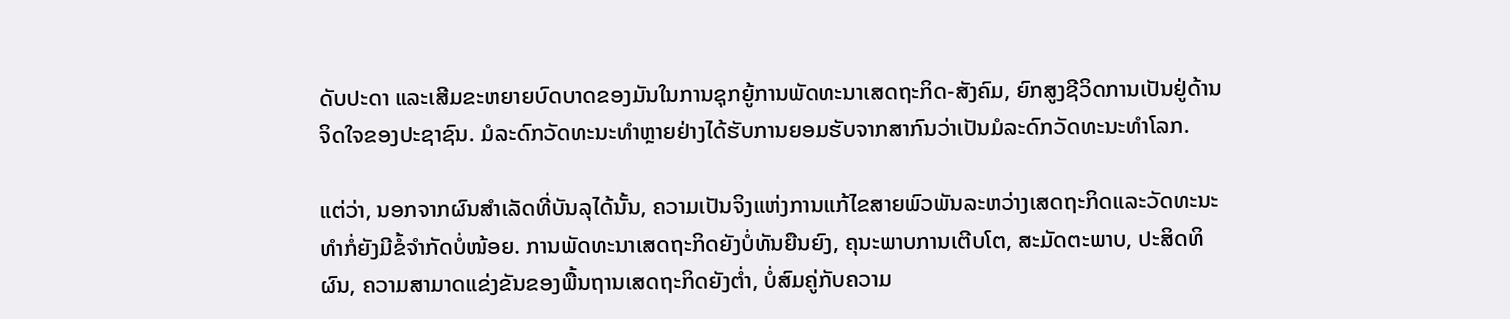ດັບປະດາ ແລະເສີມຂະຫຍາຍບົດບາດຂອງມັນໃນການຊຸກຍູ້ການພັດທະນາເສດຖະກິດ-ສັງຄົມ, ຍົກສູງຊີວິດການເປັນຢູ່ດ້ານຈິດໃຈຂອງປະຊາຊົນ. ມໍລະດົກວັດທະນະທຳຫຼາຍຢ່າງໄດ້ຮັບການຍອມຮັບຈາກສາກົນວ່າເປັນມໍລະດົກວັດທະນະທຳໂລກ.

ແຕ່ວ່າ, ນອກຈາກຜົນສຳເລັດທີ່ບັນລຸໄດ້ນັ້ນ, ຄວາມເປັນຈິງແຫ່ງການແກ້ໄຂສາຍພົວພັນລະຫວ່າງເສດຖະກິດແລະວັດທະນະທຳກໍ່ຍັງມີຂໍ້ຈຳກັດບໍ່ໜ້ອຍ. ການພັດທະນາເສດຖະກິດຍັງບໍ່ທັນຍືນຍົງ, ຄຸນະພາບການເຕີບໂຕ, ສະມັດຕະພາບ, ປະສິດທິຜົນ, ຄວາມສາມາດແຂ່ງຂັນຂອງພື້ນຖານເສດຖະກິດຍັງຕ່ຳ, ບໍ່ສົມຄູ່ກັບຄວາມ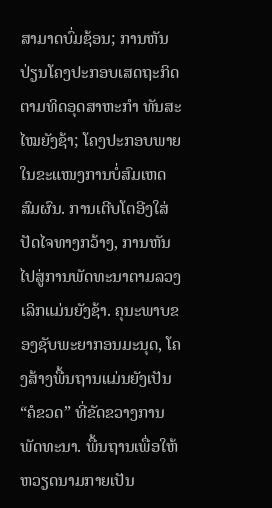ສາມາດບົ່ມຊ້ອນ; ການຫັນປ່ຽນໂຄງປະກອບເສດຖະກິດຕາມທິດອຸດສາຫະກຳ ທັນສະໄໝຍັງຊ້າ; ໂຄງປະກອບພາຍໃນຂະແໜງການບໍ່ສົມເຫດສົມຜົນ. ການເຕີບໂຕອີງໃສ່ປັດໄຈທາງກວ້າງ, ການຫັນໄປສູ່ການພັດທະນາຕາມລວງເລິກແມ່ນຍັງຊ້າ. ຄຸນະພາບຂອງຊັບພະຍາກອນມະນຸດ, ໂຄງສ້າງພື້ນຖານແມ່ນຍັງເປັນ “ຄໍຂວດ” ທີ່ຂັດຂວາງການພັດທະນາ. ພື້ນຖານເພື່ອໃຫ້ຫວຽດນາມກາຍເປັນ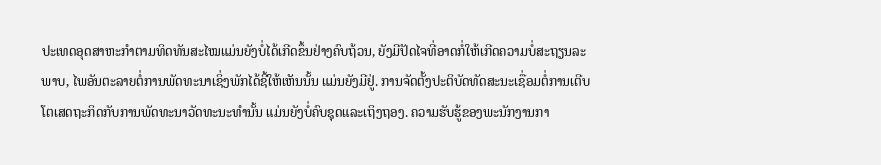ປະເທດອຸດສາຫະກຳຕາມທິດທັນສະໄໝແມ່ນຍັງບໍ່ໄດ້ເກີດຂຶ້ນຢ່າງຄົບຖ້ວນ, ຍັງມີປັດໄຈທີ່ອາດກໍ່ໃຫ້ເກີດຄວາມບໍ່ສະຖຽນລະພາບ, ໄພອັນຕະລາຍຕໍ່ການພັດທະນາເຊິ່ງພັກໄດ້ຊີ້ໃຫ້ເຫັນນັ້ນ ແມ່ນຍັງມີຢູ່. ການຈັດຕັ້ງປະຕິບັດທັດສະນະເຊື່ອມຕໍ່ການເຕີບໂຕເສດຖະກິດກັບການພັດທະນາວັດທະນະທຳນັ້ນ ແມ່ນຍັງບໍ່ຄົບຊຸດແລະເຖິງຖອງ. ຄວາມຮັບຮູ້ຂອງພະນັກງານກາ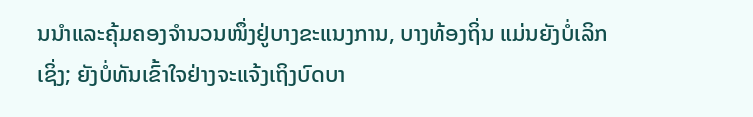ນນຳແລະຄຸ້ມຄອງຈຳນວນໜຶ່ງຢູ່ບາງຂະແນງການ, ບາງທ້ອງຖິ່ນ ແມ່ນຍັງບໍ່ເລິກເຊິ່ງ; ຍັງບໍ່ທັນເຂົ້າໃຈຢ່າງຈະແຈ້ງເຖິງບົດບາ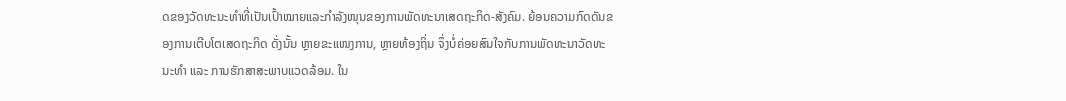ດຂອງວັດທະນະທຳທີ່ເປັນເປົ້າໝາຍແລະກຳລັງໜຸນຂອງການພັດທະນາເສດຖະກິດ-ສັງຄົມ. ຍ້ອນຄວາມກົດດັນຂອງການເຕີບໂຕເສດຖະກິດ ດັ່ງນັ້ນ ຫຼາຍຂະແໜງການ, ຫຼາຍທ້ອງຖິ່ນ ຈຶ່ງບໍ່ຄ່ອຍສົນໃຈກັບການພັດທະນາວັດທະນະທຳ ແລະ ການຮັກສາສະພາບແວດລ້ອມ. ໃນ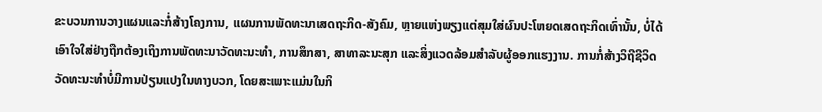ຂະບວນການວາງແຜນແລະກໍ່ສ້າງໂຄງການ, ແຜນການພັດທະນາເສດຖະກິດ-ສັງຄົມ, ຫຼາຍແຫ່ງພຽງແຕ່ສຸມໃສ່ຜົນປະໂຫຍດເສດຖະກິດເທົ່ານັ້ນ, ບໍ່ໄດ້ເອົາໃຈໃສ່ຢ່າງຖືກຕ້ອງເຖິງການພັດທະນາວັດທະນະທຳ, ການສຶກສາ, ສາທາລະນະສຸກ ແລະສິ່ງແວດລ້ອມສຳລັບຜູ້ອອກແຮງງານ. ການກໍ່ສ້າງວິຖີຊີວິດວັດທະນະທຳບໍ່ມີການປ່ຽນແປງໃນທາງບວກ, ໂດຍສະເພາະແມ່ນໃນກິ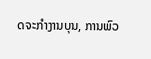ດຈະກຳງານບຸນ, ການພົວ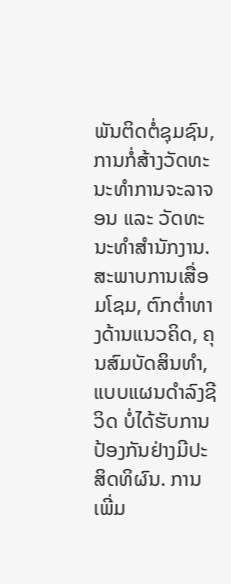ພັນຕິດຕໍ່ຊຸມຊົນ, ການກໍ່ສ້າງວັດທະນະທຳການຈະລາຈອນ ແລະ ວັດທະນະທຳສຳນັກງານ. ສະພາບການເສື່ອມໂຊມ, ຕົກຕ່ຳທາງດ້ານແນວຄິດ, ຄຸນສົມບັດສິນທຳ, ແບບແຜນດຳລົງຊີວິດ ບໍ່ໄດ້ຮັບການປ້ອງກັນຢ່າງມີປະສິດທິຜົນ. ການເພີ່ມ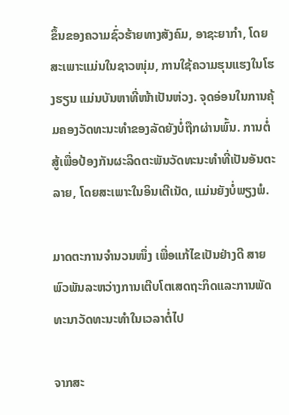ຂຶ້ນຂອງຄວາມຊົ່ວຮ້າຍທາງສັງຄົມ, ອາຊະຍາກຳ, ໂດຍສະເພາະແມ່ນໃນຊາວໜຸ່ມ, ການໃຊ້ຄວາມຮຸນແຮງໃນໂຮງຮຽນ ແມ່ນບັນຫາທີ່ໜ້າເປັນຫ່ວງ. ຈຸດອ່ອນໃນການຄຸ້ມຄອງວັດທະນະທຳຂອງລັດຍັງບໍ່ຖືກຜ່ານພົ້ນ. ການຕໍ່ສູ້ເພື່ອປ້ອງກັນຜະລິດຕະພັນວັດທະນະທຳທີ່ເປັນອັນຕະລາຍ, ໂດຍສະເພາະໃນອິນເຕີເນັດ, ແມ່ນຍັງບໍ່ພຽງພໍ.

ມາດຕະການຈຳນວນໜຶ່ງ ເພື່ອແກ້ໄຂເປັນຢ່າງດີ ສາຍພົວພັນລະຫວ່າງການເຕີບໂຕເສດຖະກິດແລະການພັດທະນາວັດທະນະທຳໃນເວລາຕໍ່ໄປ

ຈາກສະ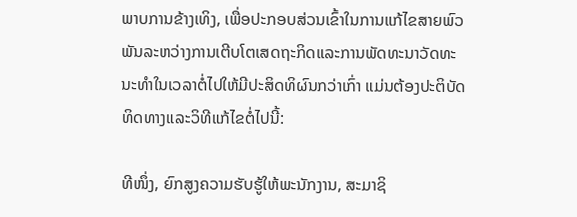ພາບການຂ້າງເທິງ, ເພື່ອປະກອບສ່ວນເຂົ້າໃນການແກ້ໄຂສາຍພົວພັນລະຫວ່າງການເຕີບໂຕເສດຖະກິດແລະການພັດທະນາວັດທະນະທຳໃນເວລາຕໍ່ໄປໃຫ້ມີປະສິດທິຜົນກວ່າເກົ່າ ແມ່ນຕ້ອງປະຕິບັດທິດທາງແລະວິທີແກ້ໄຂຕໍ່ໄປນີ້:

ທີໜຶ່ງ, ຍົກສູງຄວາມຮັບຮູ້ໃຫ້ພະນັກງານ, ສະມາຊິ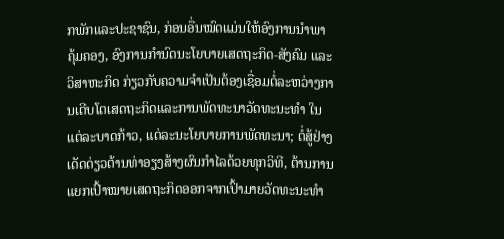ກພັກແລະປະຊາຊົນ, ກ່ອນອື່ນໝົດແມ່ນໃຫ້ອົງການນຳພາ ຄຸ້ມຄອງ, ອົງການກຳນົດນະໂຍບາຍເສດຖະກິດ-ສັງຄົມ ແລະ ວິສາຫະກິດ ກ່ຽວກັບຄວາມຈຳເປັນຕ້ອງເຊື່ອມຕໍ່ລະຫວ່າງການເຕີບໂຕເສດຖະກິດແລະການພັດທະນາວັດທະນະທຳ ໃນແຕ່ລະບາດກ້າວ, ແຕ່ລະນະໂຍບາຍການພັດທະນາ; ຕໍ່ສູ້ຢ່າງເດັດດ່ຽວຕ້ານທ່າອຽງສ້າງຜົນກຳໄລດ້ວຍທຸກວິທີ, ຕ້ານການແຍກເປົ້າໝາຍເສດຖະກິດອອກຈາກເປົ້າມາຍວັດທະນະທຳ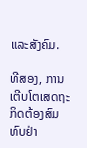ແລະສັງຄົມ.

ທີສອງ, ການເຕີບໂຕເສດຖະກິດຕ້ອງສົມທົບຢ່າ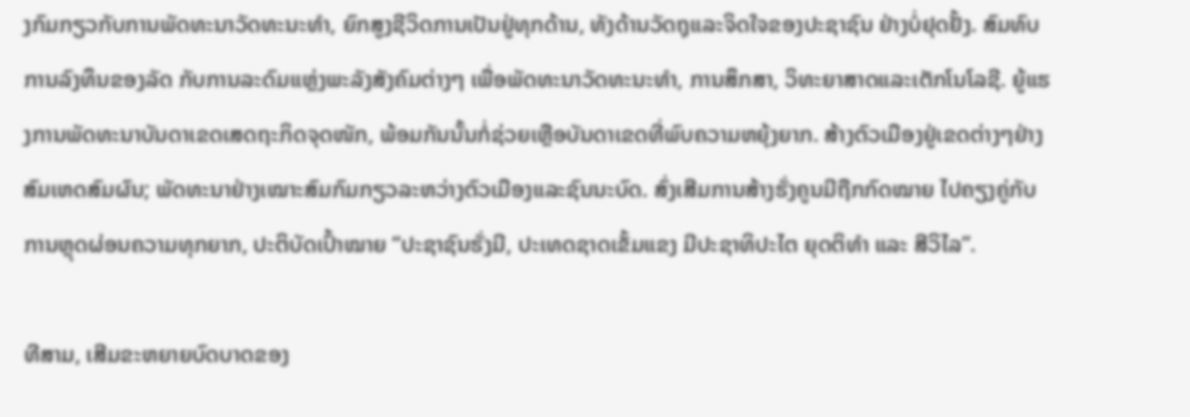ງກົມກຽວກັບການພັດທະນາວັດທະນະທຳ, ຍົກສູງຊີວິດການເປັນຢູ່ທຸກດ້ານ, ທັງດ້ານວັດຖຸແລະຈິດໃຈຂອງປະຊາຊົນ ຢ່າງບໍ່ຢຸດຢັ້ງ. ສົມທົບການລົງທຶນຂອງລັດ ກັບການລະດົມແຫຼ່ງພະລັງສັງຄົມຕ່າງໆ ເພື່ອພັດທະນາວັດທະນະທຳ, ການສຶກສາ, ວິທະຍາສາດແລະເຕັກໂນໂລຊີ. ຍູ້ແຮງການພັດທະນາບັນດາເຂດເສດຖະກິດຈຸດໜັກ, ພ້ອມກັນນັ້ນກໍ່ຊ່ວຍເຫຼືອບັນດາເຂດທີ່ພົບຄວາມຫຍຸ້ງຍາກ. ສ້າງຕົວເມືອງຢູ່ເຂດຕ່າງໆຢ່າງສົມເຫດສົມຜົນ; ພັດທະນາຢ່າງເໝາະສົມກົມກຽວລະຫວ່າງຕົວເມືອງແລະຊົນນະບົດ. ສົ່ງເສີມການສ້າງຮັ່ງຄູນມີຖືກກົດໝາຍ ໄປຄຽງຄູ່ກັບການຫຼຸດຜ່ອນຄວາມທຸກຍາກ, ປະຕິບັດເປົ້າໝາຍ “ປະຊາຊົນຮັ່ງມີ, ປະເທດຊາດເຂັ້ມແຂງ ມີປະຊາທິປະໄຕ ຍຸດຕິທຳ ແລະ ສີວິໄລ”.

ທີສາມ, ເສີມຂະຫຍາຍບົດບາດຂອງ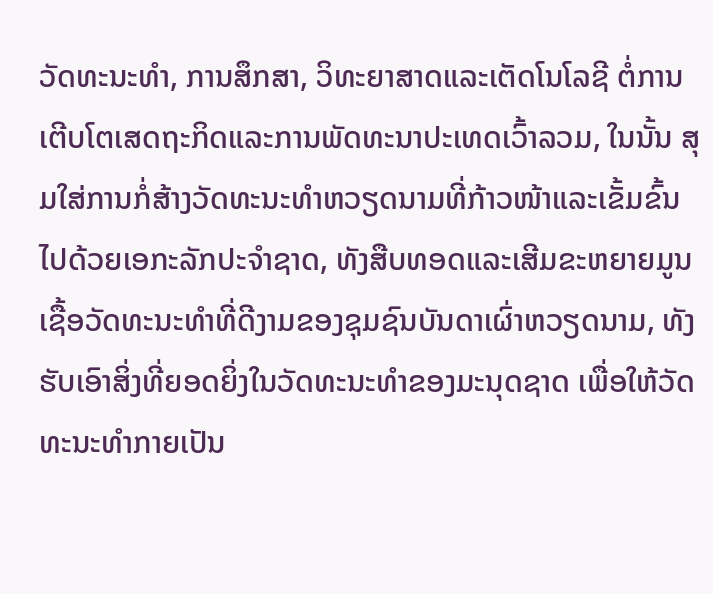ວັດທະນະທຳ, ການສຶກສາ, ວິທະຍາສາດແລະເຕັດໂນໂລຊີ ຕໍ່ການເຕີບໂຕເສດຖະກິດແລະການພັດທະນາປະເທດເວົ້າລວມ, ໃນນັ້ນ ສຸມໃສ່ການກໍ່ສ້າງວັດທະນະທຳຫວຽດນາມທີ່ກ້າວໜ້າແລະເຂັ້ມຂົ້ນໄປດ້ວຍເອກະລັກປະຈຳຊາດ, ທັງສືບທອດແລະເສີມຂະຫຍາຍມູນເຊື້ອວັດທະນະທຳທີ່ດີງາມຂອງຊຸມຊົນບັນດາເຜົ່າຫວຽດນາມ, ທັງຮັບເອົາສິ່ງທີ່ຍອດຍິ່ງໃນວັດທະນະທຳຂອງມະນຸດຊາດ ເພື່ອໃຫ້ວັດທະນະທຳກາຍເປັນ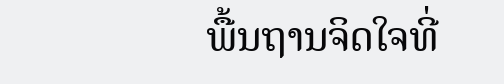ພື້ນຖານຈິດໃຈທີ່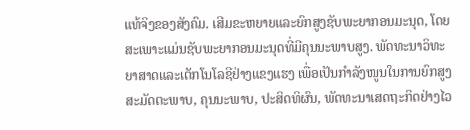ແທ້ຈິງຂອງສັງຄົມ. ເສີມຂະຫຍາຍແລະຍົກສູງຊັບພະຍາກອນມະນຸດ, ໂດຍສະເພາະແມ່ນຊັບພະຍາກອນມະນຸດທີ່ມີຄຸນນະພາບສູງ. ພັດທະນາວິທະຍາສາດແລະເຕັກໂນໂລຊີຢ່າງແຂງແຮງ ເພື່ອເປັນກຳລັງໜູນໃນການຍົກສູງສະມັດຕະພາບ, ຄຸນນະພາບ, ປະສິດທິຜົນ, ພັດທະນາເສດຖະກິດຢ່າງໄວ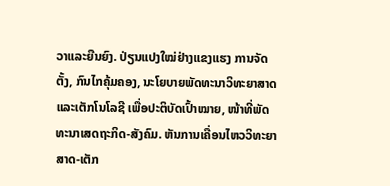ວາແລະຍືນຍົງ. ປ່ຽນແປງໃໝ່ຢ່າງແຂງແຮງ ການຈັດຕັ້ງ, ກົນໄກຄຸ້ມຄອງ, ນະໂຍບາຍພັດທະນາວິທະຍາສາດແລະເຕັກໂນໂລຊີ ເພື່ອປະຕິບັດເປົ້າໝາຍ, ໜ້າທີ່ພັດທະນາເສດຖະກິດ-ສັງຄົມ. ຫັນການເຄື່ອນໄຫວວິທະຍາສາດ-ເຕັກ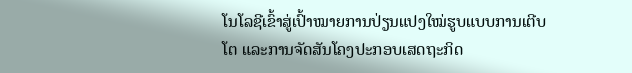ໂນໂລຊີເຂົ້າສູ່ເປົ້າໝາຍການປ່ຽນແປງໃໝ່ຮູບແບບການເຕີບໂຕ ແລະການຈັດສັນໂຄງປະກອບເສດຖະກິດ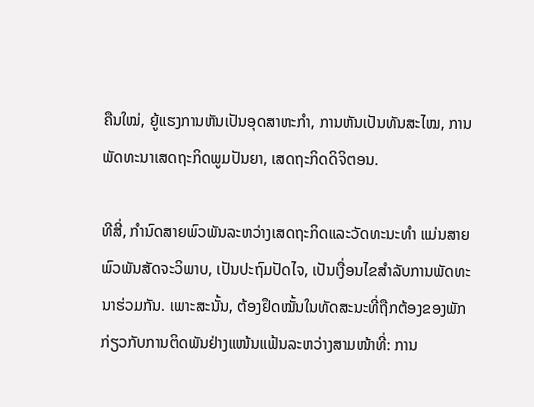ຄືນໃໝ່, ຍູ້ແຮງການຫັນເປັນອຸດສາຫະກຳ, ການຫັນເປັນທັນສະໄໝ, ການພັດທະນາເສດຖະກິດພູມປັນຍາ, ເສດຖະກິດດິຈິຕອນ.

ທີສີ່, ກຳນົດສາຍພົວພັນລະຫວ່າງເສດຖະກິດແລະວັດທະນະທຳ ແມ່ນສາຍພົວພັນສັດຈະວິພາບ, ເປັນປະຖົມປັດໄຈ, ເປັນເງື່ອນໄຂສຳລັບການພັດທະນາຮ່ວມກັນ. ເພາະສະນັ້ນ, ຕ້ອງຢຶດໝັ້ນໃນທັດສະນະທີ່ຖືກຕ້ອງຂອງພັກກ່ຽວກັບການຕິດພັນຢ່າງແໜ້ນແຟ້ນລະຫວ່າງສາມໜ້າທີ່: ການ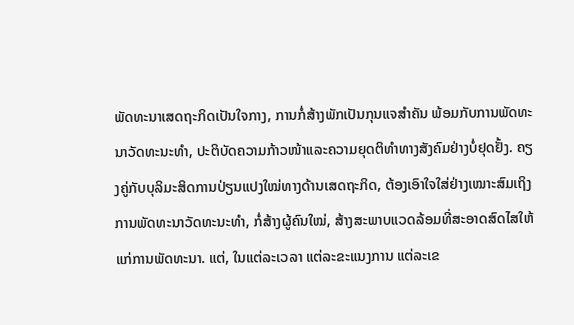ພັດທະນາເສດຖະກິດເປັນໃຈກາງ, ການກໍ່ສ້າງພັກເປັນກຸນແຈສຳຄັນ ພ້ອມກັບການພັດທະນາວັດທະນະທຳ, ປະຕິບັດຄວາມກ້າວໜ້າແລະຄວາມຍຸດຕິທຳທາງສັງຄົມຢ່າງບໍ່ຢຸດຢັ້ງ. ຄຽງຄູ່ກັບບຸລິມະສິດການປ່ຽນແປງໃໝ່ທາງດ້ານເສດຖະກິດ, ຕ້ອງເອົາໃຈໃສ່ຢ່າງເໝາະສົມເຖິງການພັດທະນາວັດທະນະທຳ, ກໍ່ສ້າງຜູ້ຄົນໃໝ່, ສ້າງສະພາບແວດລ້ອມທີ່ສະອາດສົດໄສໃຫ້ແກ່ການພັດທະນາ. ແຕ່, ໃນແຕ່ລະເວລາ ແຕ່ລະຂະແນງການ ແຕ່ລະເຂ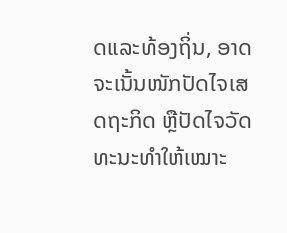ດແລະທ້ອງຖິ່ນ, ອາດຈະເນັ້ນໜັກປັດໄຈເສດຖະກິດ ຫຼືປັດໄຈວັດທະນະທຳໃຫ້ເໝາະ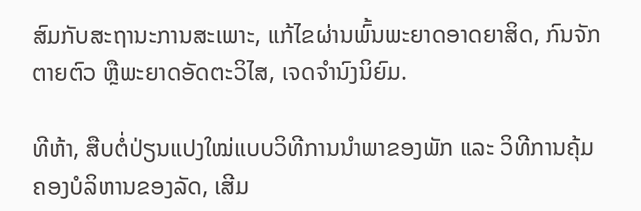ສົມກັບສະຖານະການສະເພາະ, ແກ້ໄຂຜ່ານພົ້ນພະຍາດອາດຍາສິດ, ກົນຈັກຕາຍຕົວ ຫຼືພະຍາດອັດຕະວິໄສ, ເຈດຈຳນົງນິຍົມ.

ທີຫ້າ, ສືບຕໍ່ປ່ຽນແປງໃໝ່ແບບວິທີການນຳພາຂອງພັກ ແລະ ວິທີການຄຸ້ມຄອງບໍລິຫານຂອງລັດ, ເສີມ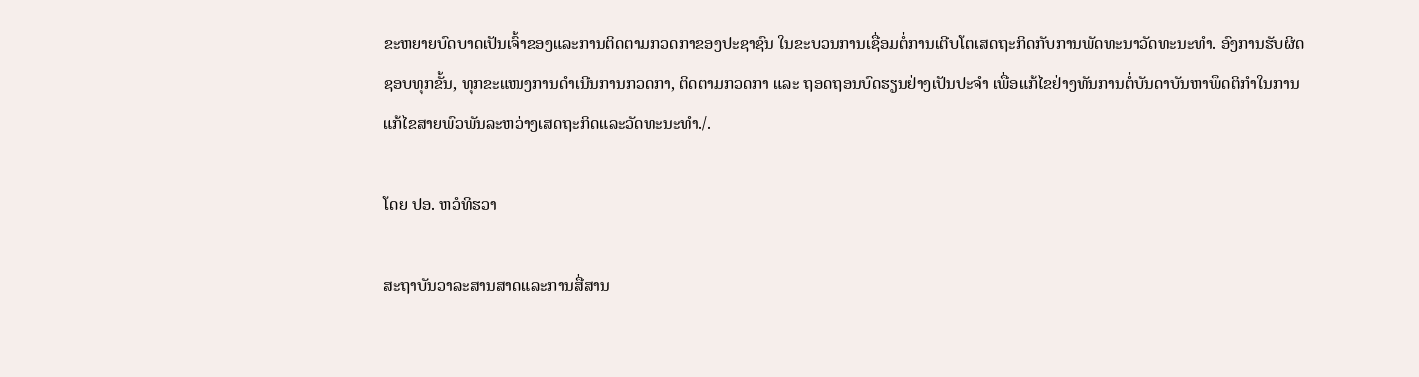ຂະຫຍາຍບົດບາດເປັນເຈົ້າຂອງແລະການຕິດຕາມກວດກາຂອງປະຊາຊົນ ໃນຂະບວນການເຊື່ອມຕໍ່ການເຕີບໂຕເສດຖະກິດກັບການພັດທະນາວັດທະນະທຳ. ອົງການຮັບຜິດຊອບທຸກຂັ້ນ, ທຸກຂະແໜງການດຳເນີນການກວດກາ, ຕິດຕາມກວດກາ ແລະ ຖອດຖອນບົດຮຽນຢ່າງເປັນປະຈຳ ເພື່ອແກ້ໄຂຢ່າງທັນການຕໍ່ບັນດາບັນຫາພຶດຕິກຳໃນການແກ້ໄຂສາຍພົວພັນລະຫວ່າງເສດຖະກິດແລະວັດທະນະທຳ./.

ໂດຍ ປອ. ຫວໍທິຮວາ

ສະຖາບັນວາລະສານສາດແລະການສື່ສານ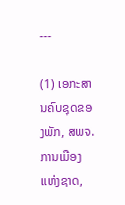---

(1) ເອກະສານຄົບຊຸດຂອງພັກ, ສພຈ. ການເມືອງແຫ່ງຊາດ,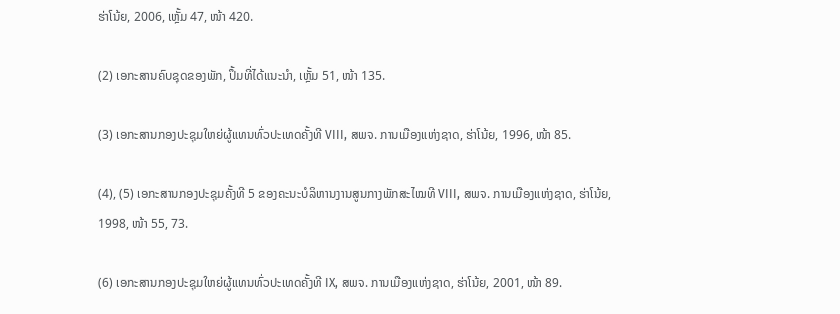ຮ່າໂນ້ຍ, 2006, ເຫຼັ້ມ 47, ໜ້າ 420.

(2) ເອກະສານຄົບຊຸດຂອງພັກ, ປຶ້ມທີ່ໄດ້ແນະນຳ, ເຫຼັ້ມ 51, ໜ້າ 135.

(3) ເອກະສານກອງປະຊຸມໃຫຍ່ຜູ້ແທນທົ່ວປະເທດຄັ້ງທີ VIII, ສພຈ. ການເມືອງແຫ່ງຊາດ, ຮ່າໂນ້ຍ, 1996, ໜ້າ 85.

(4), (5) ເອກະສານກອງປະຊຸມຄັ້ງທີ 5 ຂອງຄະນະບໍລິຫານງານສູນກາງພັກສະໄໝທີ VIII, ສພຈ. ການເມືອງແຫ່ງຊາດ, ຮ່າໂນ້ຍ, 1998, ໜ້າ 55, 73.

(6) ເອກະສານກອງປະຊຸມໃຫຍ່ຜູ້ແທນທົ່ວປະເທດຄັ້ງທີ IX, ສພຈ. ການເມືອງແຫ່ງຊາດ, ຮ່າໂນ້ຍ, 2001, ໜ້າ 89.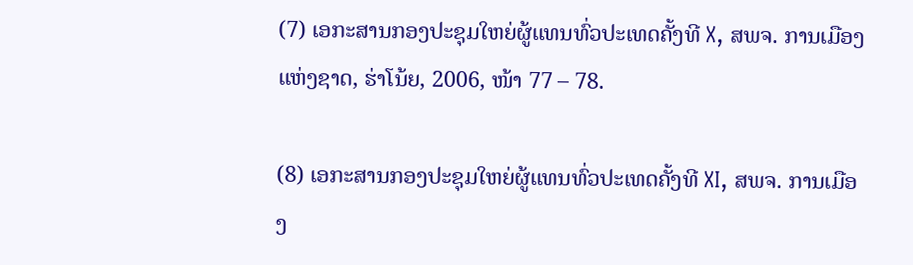(7) ເອກະສານກອງປະຊຸມໃຫຍ່ຜູ້ແທນທົ່ວປະເທດຄັ້ງທີ X, ສພຈ. ການເມືອງແຫ່ງຊາດ, ຮ່າໂນ້ຍ, 2006, ໜ້າ 77 – 78.

(8) ເອກະສານກອງປະຊຸມໃຫຍ່ຜູ້ແທນທົ່ວປະເທດຄັ້ງທີ XI, ສພຈ. ການເມືອງ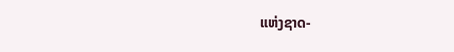ແຫ່ງຊາດ-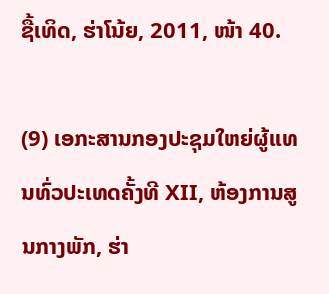ຊື້ເທິດ, ຮ່າໂນ້ຍ, 2011, ໜ້າ 40.

(9) ເອກະສານກອງປະຊຸມໃຫຍ່ຜູ້ແທນທົ່ວປະເທດຄັ້ງທີ XII, ຫ້ອງການສູນກາງພັກ, ຮ່າ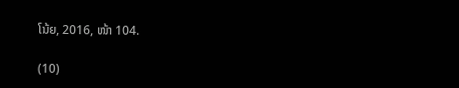ໂນ້ຍ, 2016, ໜ້າ 104.

(10)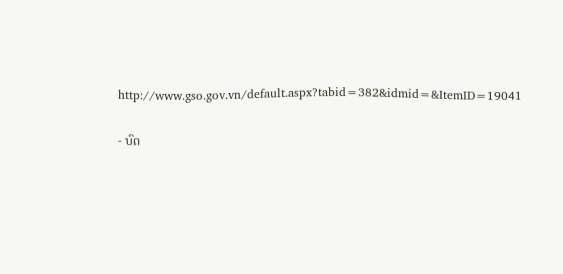http://www.gso.gov.vn/default.aspx?tabid=382&idmid=&ItemID=19041

- ບົດ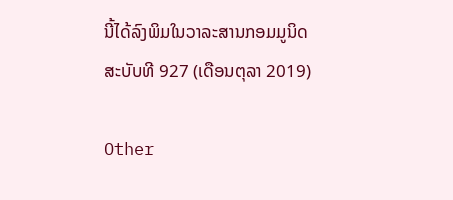ນີ້ໄດ້ລົງພິມໃນວາລະສານກອມມູນິດ ສະບັບທີ 927 (ເດືອນຕຸລາ 2019)

Other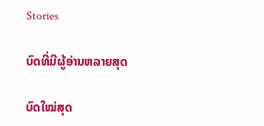Stories

ບົດທີ່ມີຜູ້ອ່ານຫລາຍສຸດ

ບົດໃໝ່ສຸດ